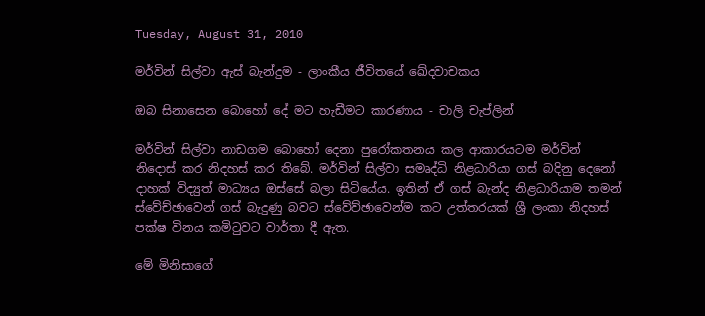Tuesday, August 31, 2010

මර්වින් සිල්වා ඇස් බැන්දුම - ලාංකීය ජීවිතයේ ඛේදවාචකය

ඔබ සිනාසෙන බොහෝ දේ මට හැඩීමට කාරණාය - චාලි චැප්ලින්

මර්වින් සිල්වා නාඩගම බොහෝ දෙනා පුරෝකතනය කල ආකාරයටම මර්වින් නිදොස් කර නිදහස් කර තිබේ. මර්වින් සිල්වා සමෘද්ධි නිළධාරියා ගස් බදිනු දෙනෝ දාහක් විද්‍යුත් මාධ්‍යය ඔස්සේ බලා සිටියේය. ඉතින් ඒ ගස් බැන්ද නිළධාරියාම තමන් ස්වේච්ඡාවෙන් ගස් බැදුණු බවට ස්වේව්ඡාවෙන්ම කට උත්තරයක් ශ්‍රී ලංකා නිදහස් පක්ෂ විනය කමිටුවට වාර්තා දී ඇත.

මේ මිනිසාගේ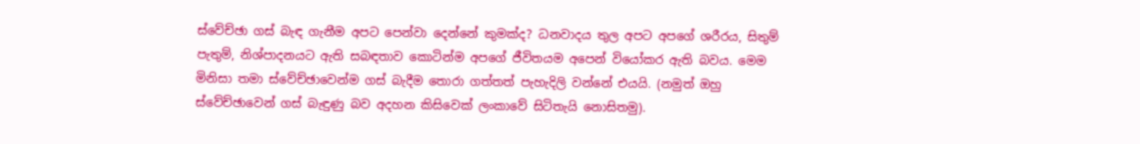ස්වේච්ඡා ගස් බැඳ ගැනීම අපට පෙන්වා දෙන්නේ කුමක්ද? ධනවාදය තුල අපට අපගේ ශරීරය, සිතුම් පැතුම්, නිශ්පාදනයට ඇති සබඳතාව කොටින්ම අපගේ ජීවිතයම අපෙන් වියෝකර ඇති බවය. මෙම මිනිසා තමා ස්වේච්ඡාවෙන්ම ගස් බැදීම තොරා ගත්තත් පැහැදිලි වන්නේ එයයි. (නමුත් ඔහු ස්වේච්ඡාවෙන් ගස් බැඳුණු බව අදහන කිසිවෙක් ලංකාවේ සිටිතැයි නොසිතමු).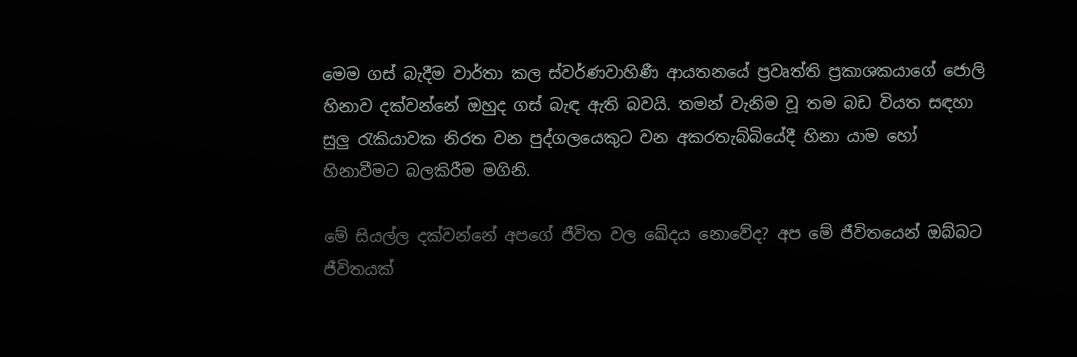මෙම ගස් බැදීම වාර්තා කල ස්වර්ණවාහිණී ආයතනයේ ප්‍රවෘත්ති ප්‍රකාශකයාගේ ජොලි හිනාව දක්වන්නේ ඔහුද ගස් බැඳ ඇති බවයි. තමන් වැනිම වූ තම බඩ වියත සඳහා සුලු රැකියාවක නිරත වන පුද්ගලයෙකුට වන අකරතැබ්බියේදී හිනා යාම හෝ හිනාවීමට බලකිරීම මගිනි.

මේ සියල්ල දක්වන්නේ අපගේ ජීවිත වල ඛේදය නොවේද? අප මේ ජීවිතයෙන් ඔබ්බට ජීවිතයක්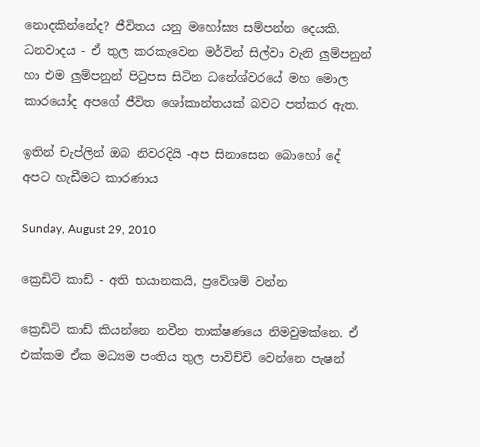නොදකින්නේද? ජීවිතය යනු මහෝඝ්‍ය සම්පන්න දෙයකි. ධනවාදය - ඒ තුල කරකැවෙන මර්වින් සිල්වා වැනි ලුම්පනුන් හා එම ලුම්පනුන් පිටුපස සිටින ධනේශ්වරයේ මහ මොල කාරයෝද අපගේ ජීවිත ශෝකාන්තයක් බවට පත්කර ඇත.

ඉතින් චැප්ලින් ඔබ නිවරදියි -අප සිනාසෙන බොහෝ දේ අපට හැඩීමට කාරණාය

Sunday, August 29, 2010

ක්‍රෙඩිට් කාඩ් - අති භයානකයි, ප්‍රවේශම් වන්න

ක්‍රෙඩිටි කාඩ් කියන්නෙ නවීන තාක්ෂණයෙ නිමවුමක්නෙ. ඒ එක්කම ඒක මධ්‍යම පංතිය තුල පාවිච්චි වෙන්නෙ පැෂන්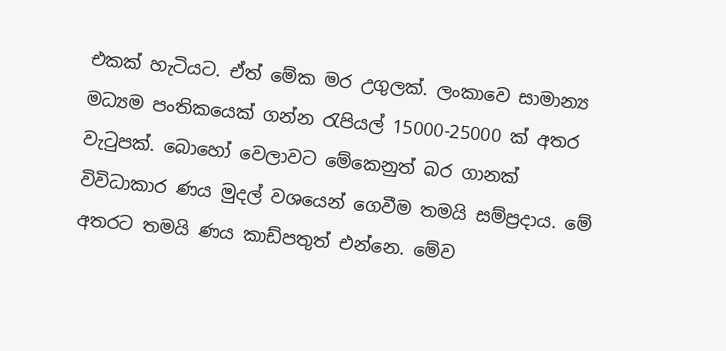එකක් හැටියට. ඒත් මේක මර උගුලක්. ලංකාවෙ සාමාන්‍ය මධ්‍යම පංතිකයෙක් ගන්න රැපියල් 15000-25000 ක් අතර වැටුපක්. බොහෝ වෙලාවට මේකෙනුත් බර ගානක් විවිධාකාර ණය මුදල් වශයෙන් ගෙවීම තමයි සම්ප්‍රදාය. මේ අතරට තමයි ණය කාඩ්පතුත් එන්නෙ. මේව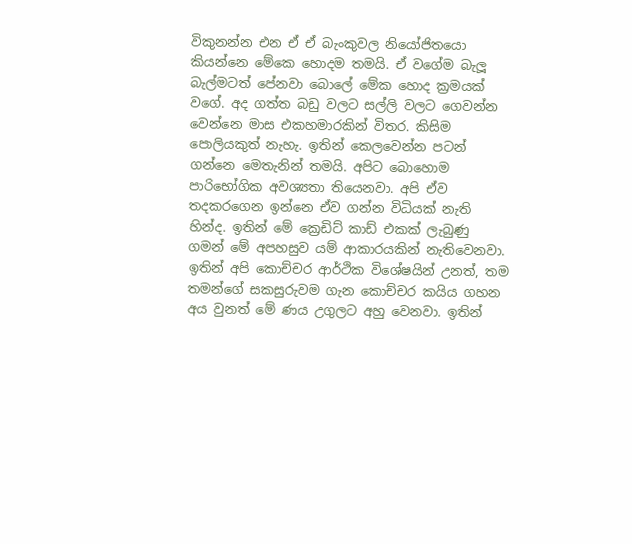විකුනන්න එන ඒ ඒ බැංකුවල නියෝජිතයො කියන්නෙ මේකෙ හොදම තමයි. ඒ වගේම බැලූ බැල්මටත් පේනවා බොලේ මේක හොද ක්‍රමයක් වගේ. අද ගත්ත බඩු වලට සල්ලි වලට ගෙවන්න වෙන්නෙ මාස එකහමාරකින් විතර. කිසිම පොලියකුත් නැහැ. ඉතින් කෙලවෙන්න පටන් ගන්නෙ මෙතැනින් තමයි. අපිට බොහොම පාරිභෝගික අවශ්‍යතා තියෙනවා. අපි ඒව තදකරගෙන ඉන්නෙ ඒව ගන්න විධියක් නැති හින්ද. ඉතින් මේ ක්‍රෙඩිට් කාඩ් එකක් ලැබුණු ගමන් මේ අපහසුව යම් ආකාරයකින් නැතිවෙනවා. ඉතින් අපි කොච්චර ආර්ථික විශේෂයින් උනත්, තම තමන්ගේ සකසුරුවම ගැන කොච්චර කයිය ගහන අය වුනත් මේ ණය උගුලට අහු වෙනවා. ඉතින්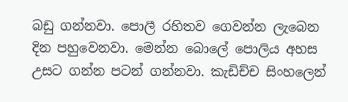බඩු ගන්නවා. පොලී රහිතව ගෙවන්න ලැබෙන දින පහුවෙනවා. මෙන්න බොලේ පොලිය අහස උසට ගන්න පටන් ගන්නවා. කැඩිච්ච සිංහලෙන්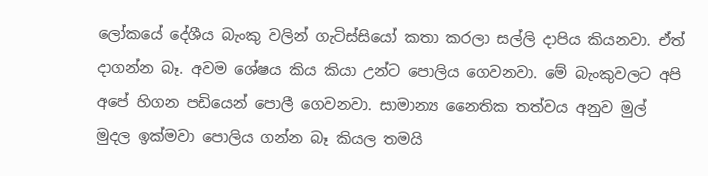ලෝකයේ දේශීය බැංකු වලින් ගැටිස්සියෝ කතා කරලා සල්ලි දාපිය කියනවා. ඒත් දාගන්න බෑ. අවම ශේෂය කිය කියා උන්ට පොලිය ගෙවනවා. මේ බැංකුවලට අපි අපේ හිගන පඩියෙන් පොලී ගෙවනවා. සාමාන්‍ය නෛතික තත්වය අනුව මුල් මුදල ඉක්මවා පොලිය ගන්න බෑ කියල තමයි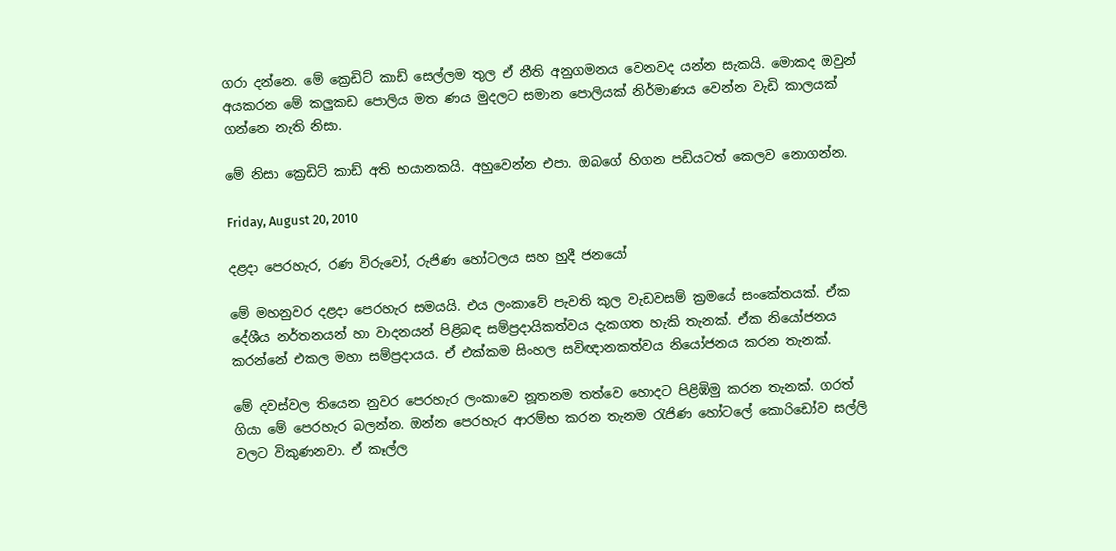ගරා දන්නෙ. මේ ක්‍රෙඩිට් කාඩ් සෙල්ලම තුල ඒ නීති අනුගමනය වෙනවද යන්න සැකයි. මොකද ඔවුන් අයකරන මේ කලුකඩ පොලිය මත ණය මුදලට සමාන පොලියක් නිර්මාණය වෙන්න වැඩි කාලයක් ගන්නෙ නැති නිසා.

මේ නිසා ක්‍රෙඩිට් කාඩ් අති භයානකයි. අහුවෙන්න එපා. ඔබගේ හිගන පඩියටත් කෙලව නොගන්න.

Friday, August 20, 2010

දළදා පෙරහැර, රණ විරුවෝ, රුජිණ හෝටලය සහ හුදී ජනයෝ

මේ මහනුවර දළදා පෙරහැර සමයයි. එය ලංකාවේ පැවති කුල වැඩවසම් ක්‍රමයේ සංකේතයක්. ඒක දේශීය නර්තනයන් හා වාදනයන් පිළිබඳ සම්ප්‍රදායිකත්වය දැකගත හැකි තැනක්. ඒක නියෝජනය කරන්නේ එකල මහා සම්ප්‍රදායය. ඒ එක්කම සිංහල සවිඥානකත්වය නියෝජනය කරන තැනක්.

මේ දවස්වල තියෙන නුවර පෙරහැර ලංකාවෙ නූතනම තත්වෙ හොදට පිළිඹිමු කරන තැනක්. ගරත් ගියා මේ පෙරහැර බලන්න. ඔන්න පෙරහැර ආරම්භ කරන තැනම රැජිණ හෝටලේ කොරිඩෝව සල්ලි වලට විකුණනවා. ඒ කෑල්ල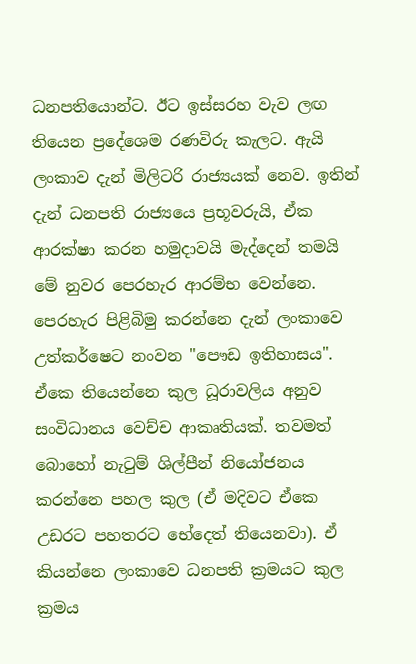ධනපතියොන්ට. ඊට ඉස්සරහ වැව ලඟ තියෙන ප්‍රදේශෙම රණවිරු කැලට. ඇයි ලංකාව දැන් මිලිටරි රාජ්‍යයක් නෙව. ඉතින් දැන් ධනපති රාජ්‍යයෙ ප්‍රභූවරුයි, ඒක ආරක්ෂා කරන හමුදාවයි මැද්දෙන් තමයි මේ නුවර පෙරහැර ආරම්භ වෙන්නෙ. පෙරහැර පිළිබිමු කරන්නෙ දැන් ලංකාවෙ උත්කර්ෂෙට නංවන "පෞඩ ඉතිහාසය". ඒකෙ තියෙන්නෙ කුල ධූරාවලිය අනුව සංවිධානය වෙච්ච ආකෘතියක්. තවමත් බොහෝ නැටුම් ශිල්පීන් නියෝජනය කරන්නෙ පහල කුල (ඒ මදිවට ඒකෙ උඩරට පහතරට භේදෙත් තියෙනවා). ඒ කියන්නෙ ලංකාවෙ ධනපති ක්‍රමයට කුල ක්‍රමය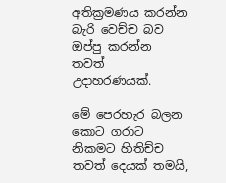අතික්‍රමණය කරන්න බැරි වෙච්ච බව ඔප්පු කරන්න තවත් උදාහරණයක්.

මේ පෙරහැර බලන කොට ගරාට නිකමට හිතිච්ච තවත් දෙයක් තමයි,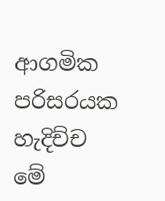ආගමික පරිසරයක හැදිච්ච මේ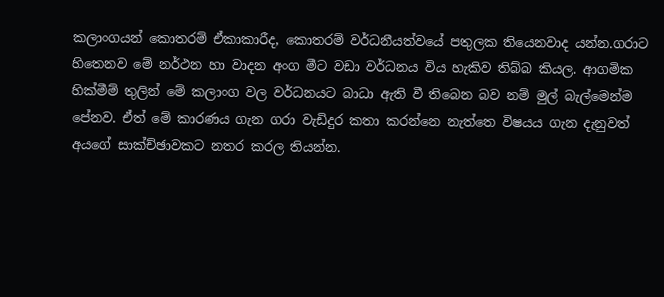කලාංගයන් කොතරම් ඒකාකාරීද, කොතරම් වර්ධනීයත්වයේ පතුලක තියෙනවාද යන්න.ගරාට හිතෙනව මේ නර්ථන හා වාදන අංග මීට වඩා වර්ධනය විය හැකිව තිබ්බ කියල. ආගමික හික්මීම් තුලින් මේ කලාංග වල වර්ධනයට බාධා ඇති වී තිබෙන බව නම් මුල් බැල්මෙන්ම පේනව. ඒත් මේ කාරණය ගැන ගරා වැඩිදුර කතා කරන්නෙ නැත්තෙ විෂයය ගැන දැනුවත් අයගේ සාක්ච්ඡාවකට නතර කරල තියන්න.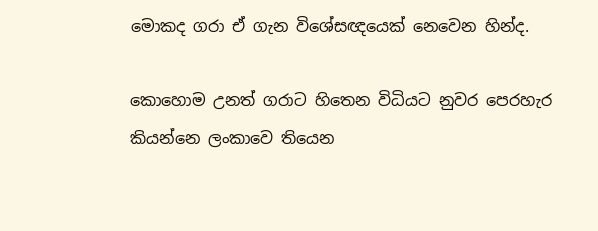මොකද ගරා ඒ ගැන විශේසඥයෙක් නෙවෙන හින්ද.

කොහොම උනත් ගරාට හිතෙන විධියට නුවර පෙරහැර කියන්නෙ ලංකාවෙ තියෙන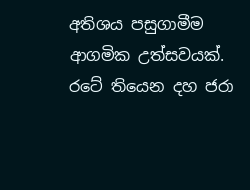අතිශය පසුගාමීම ආගමික උත්සවයක්. රටේ තියෙන දහ ජරා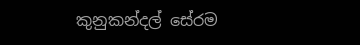කුනුකන්දල් සේරම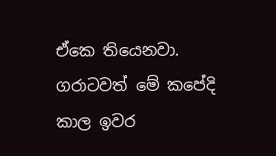ඒකෙ තියෙනවා. ගරාටවත් මේ කපේදි කාල ඉවර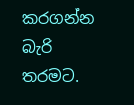කරගන්න බැරි තරමට.